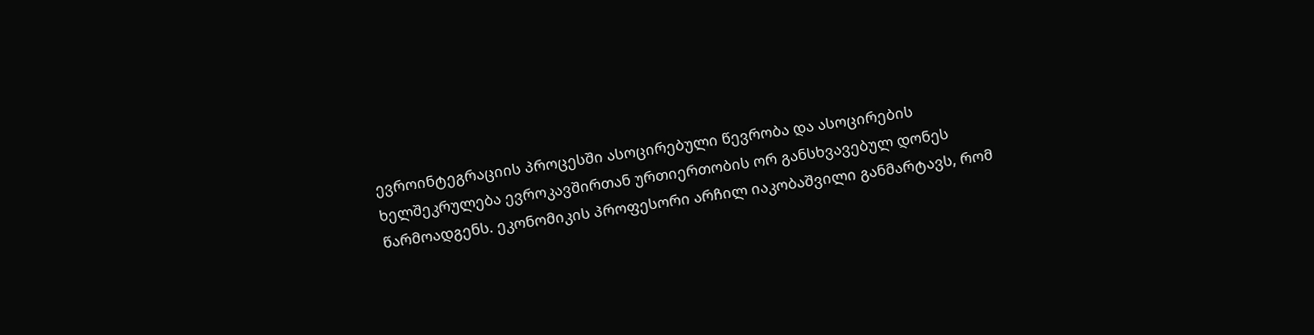ევროინტეგრაციის პროცესში ასოცირებული წევრობა და ასოცირების ხელშეკრულება ევროკავშირთან ურთიერთობის ორ განსხვავებულ დონეს წარმოადგენს. ეკონომიკის პროფესორი არჩილ იაკობაშვილი განმარტავს, რომ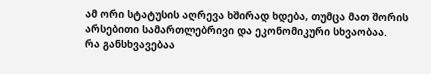ამ ორი სტატუსის აღრევა ხშირად ხდება, თუმცა მათ შორის არსებითი სამართლებრივი და ეკონომიკური სხვაობაა.
რა განსხვავებაა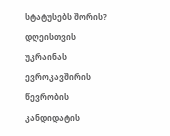სტატუსებს შორის?
დღეისთვის უკრაინას ევროკავშირის წევრობის კანდიდატის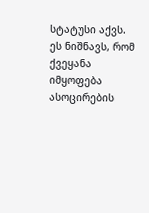სტატუსი აქვს. ეს ნიშნავს, რომ ქვეყანა იმყოფება ასოცირების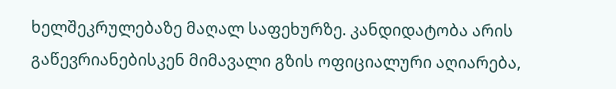ხელშეკრულებაზე მაღალ საფეხურზე. კანდიდატობა არის გაწევრიანებისკენ მიმავალი გზის ოფიციალური აღიარება,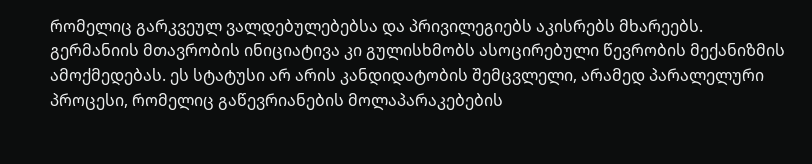რომელიც გარკვეულ ვალდებულებებსა და პრივილეგიებს აკისრებს მხარეებს.
გერმანიის მთავრობის ინიციატივა კი გულისხმობს ასოცირებული წევრობის მექანიზმის ამოქმედებას. ეს სტატუსი არ არის კანდიდატობის შემცვლელი, არამედ პარალელური პროცესი, რომელიც გაწევრიანების მოლაპარაკებების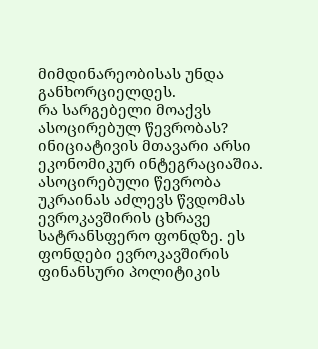მიმდინარეობისას უნდა განხორციელდეს.
რა სარგებელი მოაქვს ასოცირებულ წევრობას?
ინიციატივის მთავარი არსი ეკონომიკურ ინტეგრაციაშია. ასოცირებული წევრობა უკრაინას აძლევს წვდომას ევროკავშირის ცხრავე სატრანსფერო ფონდზე. ეს ფონდები ევროკავშირის ფინანსური პოლიტიკის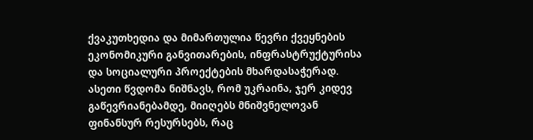ქვაკუთხედია და მიმართულია წევრი ქვეყნების ეკონომიკური განვითარების, ინფრასტრუქტურისა და სოციალური პროექტების მხარდასაჭერად.
ასეთი წვდომა ნიშნავს, რომ უკრაინა, ჯერ კიდევ გაწევრიანებამდე, მიიღებს მნიშვნელოვან ფინანსურ რესურსებს, რაც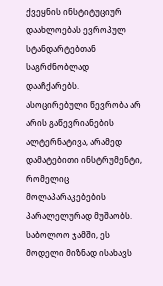ქვეყნის ინსტიტუციურ დაახლოებას ევროპულ სტანდარტებთან საგრძნობლად დააჩქარებს.
ასოცირებული წევრობა არ არის გაწევრიანების ალტერნატივა, არამედ დამატებითი ინსტრუმენტი, რომელიც მოლაპარაკებების პარალელურად მუშაობს.
საბოლოო ჯამში, ეს მოდელი მიზნად ისახავს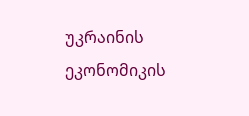უკრაინის ეკონომიკის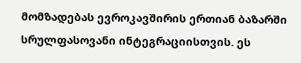მომზადებას ევროკავშირის ერთიან ბაზარში სრულფასოვანი ინტეგრაციისთვის. ეს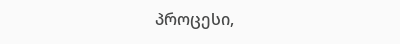პროცესი,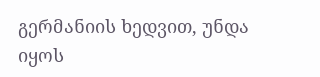გერმანიის ხედვით, უნდა იყოს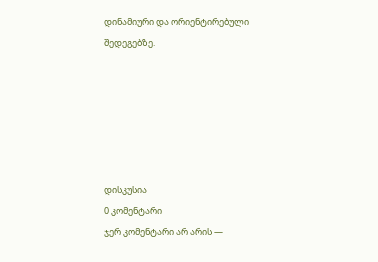დინამიური და ორიენტირებული შედეგებზე.






დისკუსია
0 კომენტარი
ჯერ კომენტარი არ არის —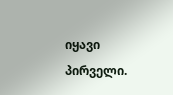იყავი პირველი.